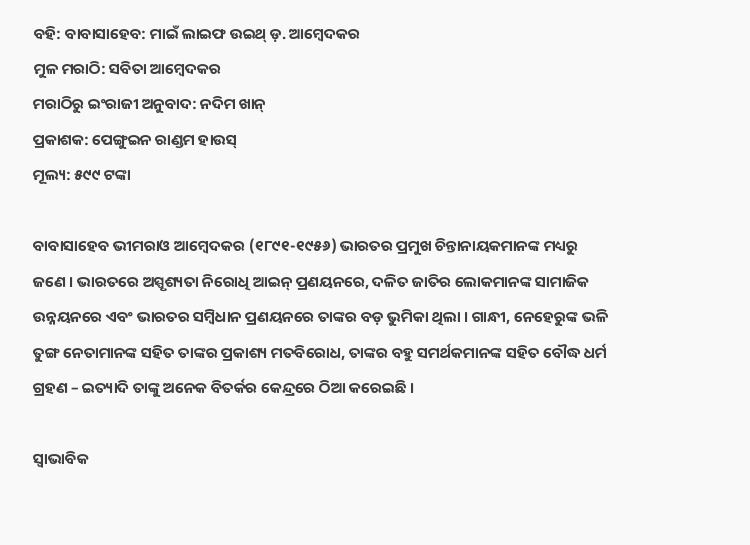ବହି: ବାବାସାହେବ: ମାଇଁ ଲାଇଫ ଉଇଥ୍ ଡ଼. ଆମ୍ବେଦକର
ମୁଳ ମରାଠି: ସବିତା ଆମ୍ବେଦକର
ମରାଠିରୁ ଇଂରାଜୀ ଅନୁବାଦ: ନଦିମ ଖାନ୍
ପ୍ରକାଶକ: ପେଙ୍ଗୁଇନ ରାଣ୍ଡମ ହାଉସ୍
ମୂଲ୍ୟ: ୫୯୯ ଟଙ୍କା

ବାବାସାହେବ ଭୀମରାଓ ଆମ୍ବେଦକର (୧୮୯୧-୧୯୫୬) ଭାରତର ପ୍ରମୁଖ ଚିନ୍ତାନାୟକମାନଙ୍କ ମଧ୍ୟରୁ ଜଣେ । ଭାରତରେ ଅସ୍ପୃଶ୍ୟତା ନିରୋଧି ଆଇନ୍ ପ୍ରଣୟନରେ, ଦଳିତ ଜାତିର ଲୋକମାନଙ୍କ ସାମାଜିକ ଉନ୍ନୟନରେ ଏବଂ ଭାରତର ସମ୍ବିଧାନ ପ୍ରଣୟନରେ ତାଙ୍କର ବଡ଼ ଭୁମିକା ଥିଲା । ଗାନ୍ଧୀ, ନେହେରୁଙ୍କ ଭଳି ତୁଙ୍ଗ ନେତାମାନଙ୍କ ସହିତ ତାଙ୍କର ପ୍ରକାଶ୍ୟ ମତବିରୋଧ, ତାଙ୍କର ବହୁ ସମର୍ଥକମାନଙ୍କ ସହିତ ବୌଦ୍ଧ ଧର୍ମ ଗ୍ରହଣ – ଇତ୍ୟାଦି ତାଙ୍କୁ ଅନେକ ବିତର୍କର କେନ୍ଦ୍ରରେ ଠିଆ କରେଇଛି ।

ସ୍ଵାଭାବିକ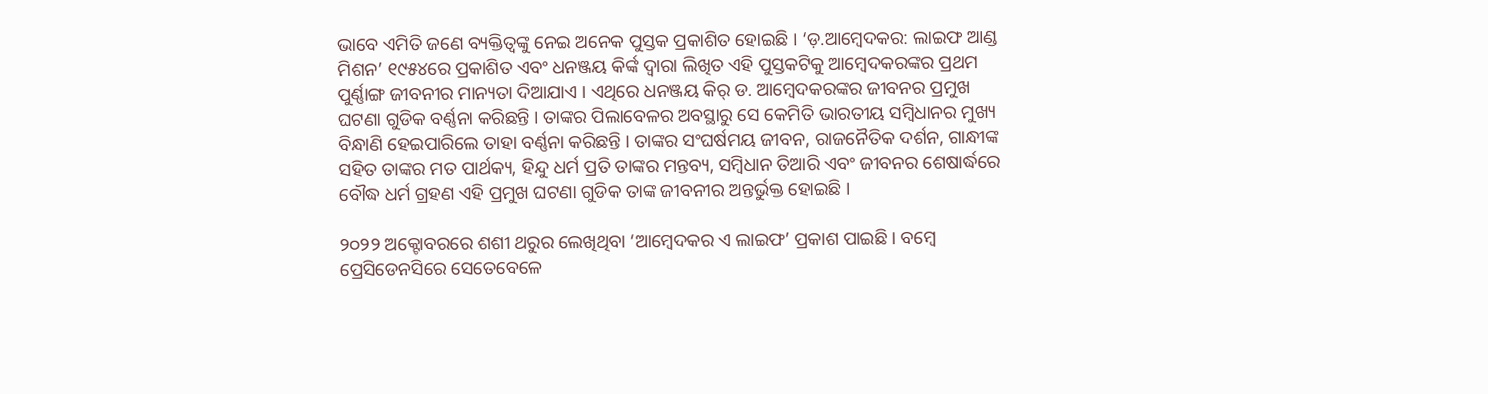ଭାବେ ଏମିତି ଜଣେ ବ୍ୟକ୍ତିତ୍ୱଙ୍କୁ ନେଇ ଅନେକ ପୁସ୍ତକ ପ୍ରକାଶିତ ହୋଇଛି । ‘ଡ଼.ଆମ୍ବେଦକର: ଲାଇଫ ଆଣ୍ଡ ମିଶନ’ ୧୯୫୪ରେ ପ୍ରକାଶିତ ଏବଂ ଧନଞ୍ଜୟ କିର୍ଙ୍କ ଦ୍ୱାରା ଲିଖିତ ଏହି ପୁସ୍ତକଟିକୁ ଆମ୍ବେଦକରଙ୍କର ପ୍ରଥମ ପୁର୍ଣ୍ଣାଙ୍ଗ ଜୀବନୀର ମାନ୍ୟତା ଦିଆଯାଏ । ଏଥିରେ ଧନଞ୍ଜୟ କିର୍ ଡ. ଆମ୍ବେଦକରଙ୍କର ଜୀବନର ପ୍ରମୁଖ ଘଟଣା ଗୁଡିକ ବର୍ଣ୍ଣନା କରିଛନ୍ତି । ତାଙ୍କର ପିଲାବେଳର ଅବସ୍ଥାରୁ ସେ କେମିତି ଭାରତୀୟ ସମ୍ବିଧାନର ମୁଖ୍ୟ ବିନ୍ଧାଣି ହେଇପାରିଲେ ତାହା ବର୍ଣ୍ଣନା କରିଛନ୍ତି । ତାଙ୍କର ସଂଘର୍ଷମୟ ଜୀବନ, ରାଜନୈତିକ ଦର୍ଶନ, ଗାନ୍ଧୀଙ୍କ ସହିତ ତାଙ୍କର ମତ ପାର୍ଥକ୍ୟ, ହିନ୍ଦୁ ଧର୍ମ ପ୍ରତି ତାଙ୍କର ମନ୍ତବ୍ୟ, ସମ୍ବିଧାନ ତିଆରି ଏବଂ ଜୀବନର ଶେଷାର୍ଦ୍ଧରେ ବୌଦ୍ଧ ଧର୍ମ ଗ୍ରହଣ ଏହି ପ୍ରମୁଖ ଘଟଣା ଗୁଡିକ ତାଙ୍କ ଜୀବନୀର ଅନ୍ତର୍ଭୁକ୍ତ ହୋଇଛି ।

୨୦୨୨ ଅକ୍ଟୋବରରେ ଶଶୀ ଥରୁର ଲେଖିଥିବା ‘ଆମ୍ବେଦକର ଏ ଲାଇଫ’ ପ୍ରକାଶ ପାଇଛି । ବମ୍ବେ ପ୍ରେସିଡେନସିରେ ସେତେବେଳେ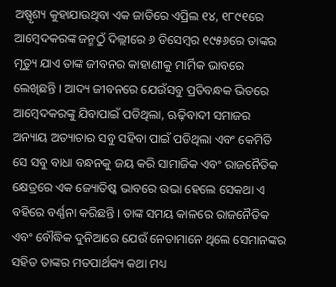ଅଷ୍ପୃଶ୍ୟ କୁହାଯାଉଥିବା ଏକ ଜାତିରେ ଏପ୍ରିଲ ୧୪, ୧୮୯୧ରେ ଆମ୍ବେଦକରଙ୍କ ଜନ୍ମଠୁଁ ଦିଲ୍ଲୀରେ ୬ ଡିସେମ୍ବର ୧୯୫୬ରେ ତାଙ୍କର ମୃତ୍ୟୁ ଯାଏ ତାଙ୍କ ଜୀବନର କାହାଣୀକୁ ମାର୍ମିକ ଭାବରେ ଲେଖିଛନ୍ତି । ଆଦ୍ୟ ଜୀବନରେ ଯେଉଁସବୁ ପ୍ରତିବନ୍ଧକ ଭିତରେ ଆମ୍ବେଦକରଙ୍କୁ ଯିବାପାଇଁ ପଡିଥିଲା, ଋଢ଼ିବାଦୀ ସମାଜର ଅନ୍ୟାୟ ଅତ୍ୟାଚାର ସବୁ ସହିବା ପାଇଁ ପଡିଥିଲା ଏବଂ କେମିତି ସେ ସବୁ ବାଧା ବନ୍ଧନକୁ ଜୟ କରି ସାମାଜିକ ଏବଂ ରାଜନୈତିକ କ୍ଷେତ୍ରରେ ଏକ ଜ୍ୟୋତିଷ୍କ ଭାବରେ ଉଭା ହେଲେ ସେକଥା ଏ ବହିରେ ବର୍ଣ୍ଣନା କରିଛନ୍ତି । ତାଙ୍କ ସମୟ କାଳରେ ରାଜନୈତିକ ଏବଂ ବୌଦ୍ଧିକ ଦୁନିଆରେ ଯେଉଁ ନେତାମାନେ ଥିଲେ ସେମାନଙ୍କର ସହିତ ତାଙ୍କର ମତପାର୍ଥକ୍ୟ କଥା ମଧ୍ୟ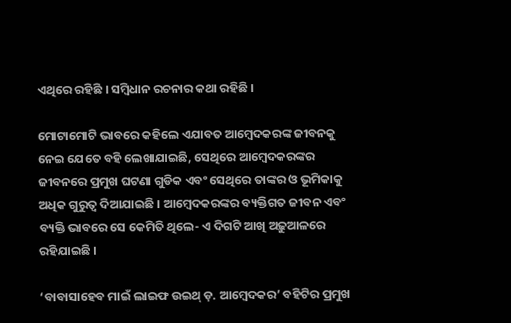ଏଥିରେ ରହିଛି । ସମ୍ବିଧାନ ରଚନାର କଥା ରହିଛି ।

ମୋଟାମୋଟି ଭାବରେ କହିଲେ ଏଯାବତ ଆମ୍ବେଦକରଙ୍କ ଜୀବନକୁ ନେଇ ଯେତେ ବହି ଲେଖାଯାଇଛି, ସେଥିରେ ଆମ୍ବେଦକରଙ୍କର ଜୀବନରେ ପ୍ରମୁଖ ଘଟଣା ଗୁଡିକ ଏବଂ ସେଥିରେ ତାଙ୍କର ଓ ଭୂମିକାକୁ ଅଧିକ ଗୁରୁତ୍ଵ ଦିଆଯାଇଛି । ଆମ୍ବେଦକରଙ୍କର ବ୍ୟକ୍ତିଗତ ଜୀବନ ଏବଂ ବ୍ୟକ୍ତି ଭାବରେ ସେ କେମିତି ଥିଲେ- ଏ ଦିଗଟି ଆଖି ଅଢ଼ୁଆଳରେ ରହିଯାଇଛି ।

‘ବାବାସାହେବ ମାଇଁ ଲାଇଫ ଉଇଥ୍ ଡ଼. ଆମ୍ବେଦକର’ ବହିଟିର ପ୍ରମୁଖ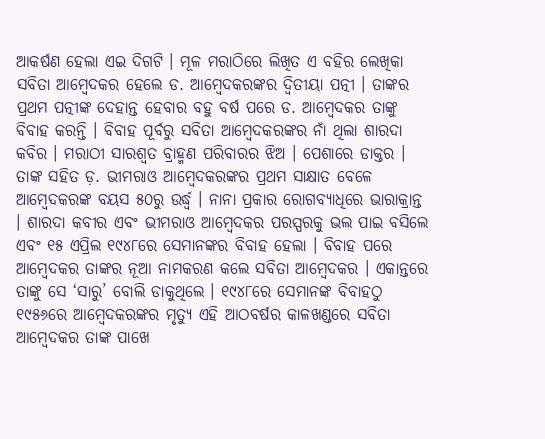ଆକର୍ଷଣ ହେଲା ଏଇ ଦିଗଟି । ମୂଳ ମରାଠିରେ ଲିଖିତ ଏ ବହିର ଲେଖିକା ସବିତା ଆମ୍ବେଦକର ହେଲେ ଡ. ଆମ୍ବେଦକରଙ୍କର ଦ୍ଵିତୀୟା ପତ୍ନୀ । ତାଙ୍କର ପ୍ରଥମ ପତ୍ନୀଙ୍କ ଦେହାନ୍ତ ହେବାର ବହୁ ବର୍ଷ ପରେ ଡ. ଆମ୍ବେଦକର ତାଙ୍କୁ ବିବାହ କରନ୍ତି । ବିବାହ ପୂର୍ବରୁ ସବିତା ଆମ୍ବେଦକରଙ୍କର ନାଁ ଥିଲା ଶାରଦା କବିର । ମରାଠୀ ସାରଶ୍ୱତ ବ୍ରାହ୍ମଣ ପରିବାରର ଝିଅ । ପେଶାରେ ଡାକ୍ତର । ତାଙ୍କ ସହିତ ଡ଼. ଭୀମରାଓ ଆମ୍ବେଦକରଙ୍କର ପ୍ରଥମ ସାକ୍ଷାତ ବେଳେ ଆମ୍ବେଦକରଙ୍କ ବୟସ ୫୦ରୁ ଉର୍ଦ୍ଧ୍ଵ । ନାନା ପ୍ରକାର ରୋଗବ୍ୟାଧିରେ ଭାରାକ୍ରାନ୍ତ । ଶାରଦା କବୀର ଏବଂ ଭୀମରାଓ ଆମ୍ବେଦକର ପରସ୍ପରକୁ ଭଲ ପାଇ ବସିଲେ ଏବଂ ୧୫ ଏପ୍ରିଲ ୧୯୪୮ରେ ସେମାନଙ୍କର ବିବାହ ହେଲା । ବିବାହ ପରେ ଆମ୍ବେଦକର ତାଙ୍କର ନୂଆ ନାମକରଣ କଲେ ସବିତା ଆମ୍ବେଦକର । ଏକାନ୍ତରେ ତାଙ୍କୁ ସେ ‘ସାରୁ’ ବୋଲି ଡାକୁଥିଲେ । ୧୯୪୮ରେ ସେମାନଙ୍କ ବିବାହଠୁ ୧୯୫୬ରେ ଆମ୍ବେଦକରଙ୍କର ମୃତ୍ୟୁ ଏହି ଆଠବର୍ଷର କାଳଖଣ୍ଡରେ ସବିତା ଆମ୍ବେଦକର ତାଙ୍କ ପାଖେ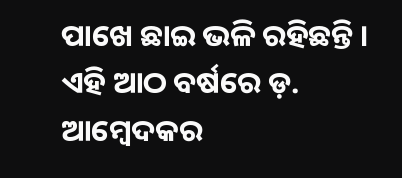ପାଖେ ଛାଇ ଭଳି ରହିଛନ୍ତି । ଏହି ଆଠ ବର୍ଷରେ ଡ଼. ଆମ୍ବେଦକର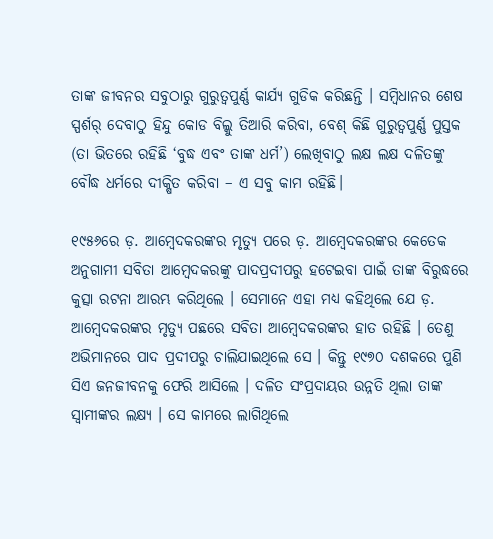ତାଙ୍କ ଜୀବନର ସବୁଠାରୁ ଗୁରୁତ୍ଵପୁର୍ଣ୍ଣ କାର୍ଯ୍ୟ ଗୁଡିକ କରିଛନ୍ତି । ସମ୍ବିଧାନର ଶେଷ ସ୍ପର୍ଶର୍ ଦେବାଠୁ ହିନ୍ଦୁ କୋଡ ବିଲ୍କୁ ତିଆରି କରିବା, ବେଶ୍ କିଛି ଗୁରୁତ୍ୱପୁର୍ଣ୍ଣ ପୁସ୍ତକ (ତା ଭିତରେ ରହିଛି ‘ବୁଦ୍ଧ ଏବଂ ତାଙ୍କ ଧର୍ମ’) ଲେଖିବାଠୁ ଲକ୍ଷ ଲକ୍ଷ ଦଳିତଙ୍କୁ ବୌଦ୍ଧ ଧର୍ମରେ ଦୀକ୍ଷିତ କରିବା – ଏ ସବୁ କାମ ରହିଛି।

୧୯୫୬ରେ ଡ଼. ଆମ୍ବେଦକରଙ୍କର ମୃତ୍ୟୁ ପରେ ଡ଼. ଆମ୍ବେଦକରଙ୍କର କେତେକ ଅନୁଗାମୀ ସବିତା ଆମ୍ବେଦକରଙ୍କୁ ପାଦପ୍ରଦୀପରୁ ହଟେଇବା ପାଇଁ ତାଙ୍କ ବିରୁଦ୍ଧରେ କୁତ୍ସା ରଟନା ଆରମ୍ଭ କରିଥିଲେ । ସେମାନେ ଏହା ମଧ୍ୟ କହିଥିଲେ ଯେ ଡ଼. ଆମ୍ବେଦକରଙ୍କର ମୃତ୍ୟୁ ପଛରେ ସବିତା ଆମ୍ବେଦକରଙ୍କର ହାତ ରହିଛି । ତେଣୁ ଅଭିମାନରେ ପାଦ ପ୍ରଦୀପରୁ ଚାଲିଯାଇଥିଲେ ସେ । କିନ୍ତୁ ୧୯୭୦ ଦଶକରେ ପୁଣି ସିଏ ଜନଜୀବନକୁ ଫେରି ଆସିଲେ । ଦଳିତ ସଂପ୍ରଦାୟର ଉନ୍ନତି ଥିଲା ତାଙ୍କ ସ୍ୱାମୀଙ୍କର ଲକ୍ଷ୍ୟ । ସେ କାମରେ ଲାଗିଥିଲେ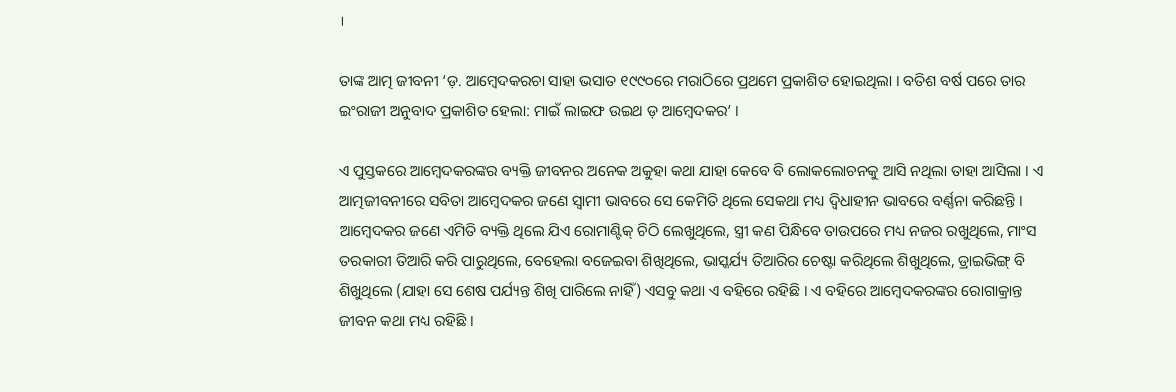।

ତାଙ୍କ ଆତ୍ମ ଜୀବନୀ ‘ଡ଼. ଆମ୍ବେଦକରଚା ସାହା ଭସାତ ୧୯୯୦ରେ ମରାଠିରେ ପ୍ରଥମେ ପ୍ରକାଶିତ ହୋଇଥିଲା । ବତିଶ ବର୍ଷ ପରେ ତାର ଇଂରାଜୀ ଅନୁବାଦ ପ୍ରକାଶିତ ହେଲା: ମାଇଁ ଲାଇଫ ଉଇଥ ଡ଼ ଆମ୍ବେଦକର’ ।

ଏ ପୁସ୍ତକରେ ଆମ୍ବେଦକରଙ୍କର ବ୍ୟକ୍ତି ଜୀବନର ଅନେକ ଅକୁହା କଥା ଯାହା କେବେ ବି ଲୋକଲୋଚନକୁ ଆସି ନଥିଲା ତାହା ଆସିଲା । ଏ ଆତ୍ମଜୀବନୀରେ ସବିତା ଆମ୍ବେଦକର ଜଣେ ସ୍ଵାମୀ ଭାବରେ ସେ କେମିତି ଥିଲେ ସେକଥା ମଧ୍ୟ ଦ୍ଵିଧାହୀନ ଭାବରେ ବର୍ଣ୍ଣନା କରିଛନ୍ତି । ଆମ୍ବେଦକର ଜଣେ ଏମିତି ବ୍ୟକ୍ତି ଥିଲେ ଯିଏ ରୋମାଣ୍ଟିକ୍ ଚିଠି ଲେଖୁଥିଲେ, ସ୍ତ୍ରୀ କଣ ପିନ୍ଧିବେ ତାଉପରେ ମଧ୍ୟ ନଜର ରଖୁଥିଲେ, ମାଂସ ତରକାରୀ ତିଆରି କରି ପାରୁଥିଲେ, ବେହେଲା ବଜେଇବା ଶିଖିଥିଲେ, ଭାସ୍କର୍ଯ୍ୟ ତିଆରିର ଚେଷ୍ଟା କରିଥିଲେ ଶିଖୁଥିଲେ, ଡ୍ରାଇଭିଙ୍ଗ୍ ବି ଶିଖୁଥିଲେ (ଯାହା ସେ ଶେଷ ପର୍ଯ୍ୟନ୍ତ ଶିଖି ପାରିଲେ ନାହିଁ) ଏସବୁ କଥା ଏ ବହିରେ ରହିଛି । ଏ ବହିରେ ଆମ୍ବେଦକରଙ୍କର ରୋଗାକ୍ରାନ୍ତ ଜୀବନ କଥା ମଧ୍ୟ ରହିଛି ।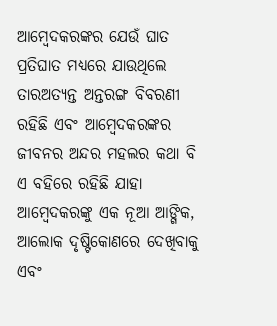ଆମ୍ବେଦକରଙ୍କର ଯେଉଁ ଘାତ ପ୍ରତିଘାତ ମଧ୍ୟରେ ଯାଉଥିଲେ ତାରଅତ୍ୟନ୍ତ ଅନ୍ତରଙ୍ଗ ବିବରଣୀ ରହିଛି ଏବଂ ଆମ୍ବେଦକରଙ୍କର ଜୀବନର ଅନ୍ଦର ମହଲର କଥା ବି ଏ ବହିରେ ରହିଛି ଯାହା ଆମ୍ବେଦକରଙ୍କୁ ଏକ ନୂଆ ଆଙ୍ଗିକ, ଆଲୋକ ଦୃଷ୍ଟିକୋଣରେ ଦେଖିବାକୁ ଏବଂ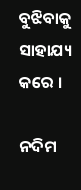ବୁଝିବାକୁ ସାହାଯ୍ୟ କରେ ।

ନଦିମ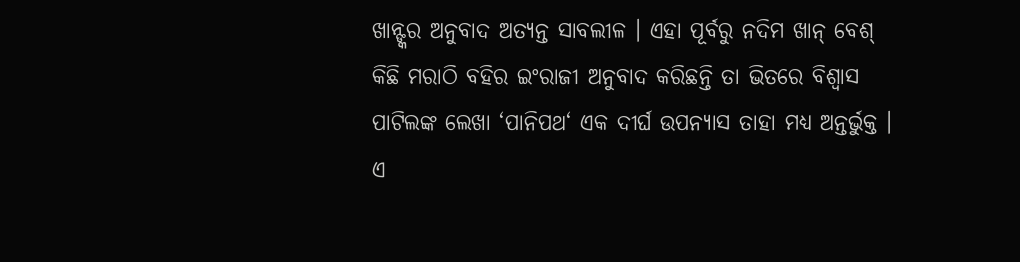ଖାନ୍ଙ୍କର ଅନୁବାଦ ଅତ୍ୟନ୍ତ ସାବଲୀଳ । ଏହା ପୂର୍ବରୁ ନଦିମ ଖାନ୍ ବେଶ୍ କିଛି ମରାଠି ବହିର ଇଂରାଜୀ ଅନୁବାଦ କରିଛନ୍ତି ତା ଭିତରେ ବିଶ୍ୱାସ ପାଟିଲଙ୍କ ଲେଖା ‘ପାନିପଥ‘ ଏକ ଦୀର୍ଘ ଉପନ୍ୟାସ ତାହା ମଧ୍ୟ ଅନ୍ତର୍ଭୁକ୍ତ । ଏ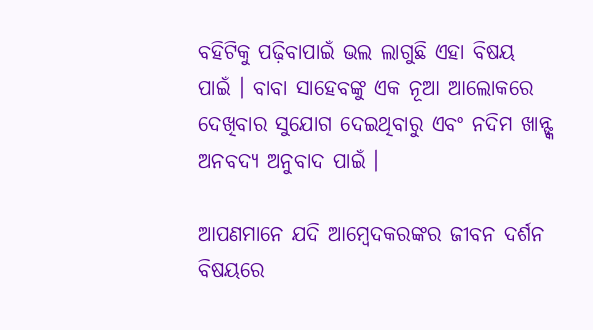ବହିଟିକୁ ପଢ଼ିବାପାଇଁ ଭଲ ଲାଗୁଛି ଏହା ବିଷୟ ପାଇଁ । ବାବା ସାହେବଙ୍କୁ ଏକ ନୂଆ ଆଲୋକରେ ଦେଖିବାର ସୁଯୋଗ ଦେଇଥିବାରୁ ଏବଂ ନଦିମ ଖାନ୍ଙ୍କ ଅନବଦ୍ୟ ଅନୁବାଦ ପାଇଁ ।

ଆପଣମାନେ ଯଦି ଆମ୍ବେଦକରଙ୍କର ଜୀବନ ଦର୍ଶନ ବିଷୟରେ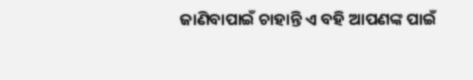ଜାଣିବାପାଇଁ ଚାହାନ୍ତି ଏ ବହି ଆପଣଙ୍କ ପାଇଁ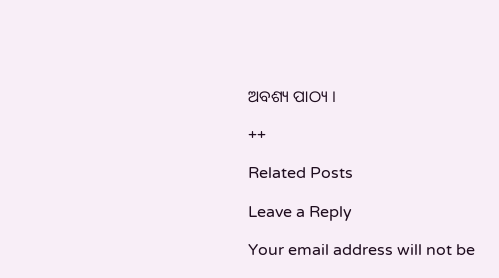ଅବଶ୍ୟ ପାଠ୍ୟ ।

++

Related Posts

Leave a Reply

Your email address will not be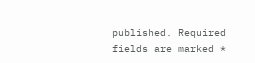published. Required fields are marked *